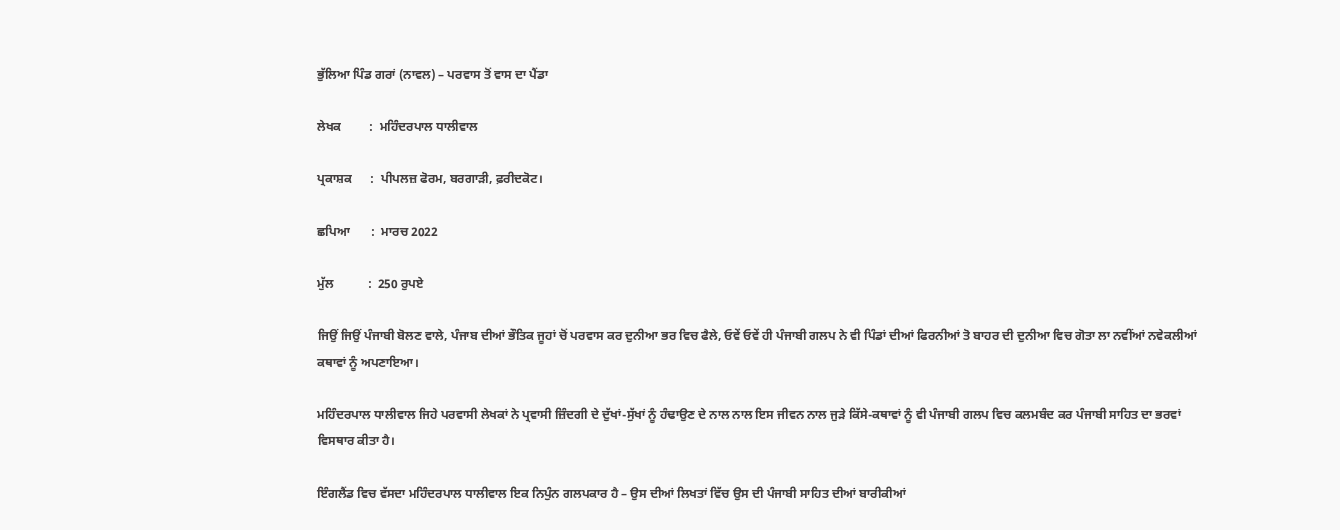ਭੁੱਲਿਆ ਪਿੰਡ ਗਰਾਂ (ਨਾਵਲ) – ਪਰਵਾਸ ਤੋਂ ਵਾਸ ਦਾ ਪੈਂਡਾ

ਲੇਖਕ         :  ਮਹਿੰਦਰਪਾਲ ਧਾਲੀਵਾਲ

ਪ੍ਰਕਾਸ਼ਕ      :  ਪੀਪਲਜ਼ ਫੋਰਮ, ਬਰਗਾੜੀ, ਫ਼ਰੀਦਕੋਟ।

ਛਪਿਆ       :  ਮਾਰਚ 2022

ਮੁੱਲ           :  250 ਰੁਪਏ

ਜਿਉਂ ਜਿਉਂ ਪੰਜਾਬੀ ਬੋਲਣ ਵਾਲੇ, ਪੰਜਾਬ ਦੀਆਂ ਭੌਤਿਕ ਜੂਹਾਂ ਚੋਂ ਪਰਵਾਸ ਕਰ ਦੁਨੀਆ ਭਰ ਵਿਚ ਫੈਲੇ, ਓਵੇਂ ਓਵੇਂ ਹੀ ਪੰਜਾਬੀ ਗਲਪ ਨੇ ਵੀ ਪਿੰਡਾਂ ਦੀਆਂ ਫਿਰਨੀਆਂ ਤੋ ਬਾਹਰ ਦੀ ਦੁਨੀਆ ਵਿਚ ਗੋਤਾ ਲਾ ਨਵੀਂਆਂ ਨਵੇਕਲੀਆਂ ਕਥਾਵਾਂ ਨੂੰ ਅਪਣਾਇਆ।

ਮਹਿੰਦਰਪਾਲ ਧਾਲੀਵਾਲ ਜਿਹੇ ਪਰਵਾਸੀ ਲੇਖਕਾਂ ਨੇ ਪ੍ਰਵਾਸੀ ਜ਼ਿੰਦਗੀ ਦੇ ਦੁੱਖਾਂ-ਸੁੱਖਾਂ ਨੂੰ ਹੰਢਾਉਣ ਦੇ ਨਾਲ ਨਾਲ ਇਸ ਜੀਵਨ ਨਾਲ ਜੁੜੇ ਕਿੱਸੇ-ਕਥਾਵਾਂ ਨੂੰ ਵੀ ਪੰਜਾਬੀ ਗਲਪ ਵਿਚ ਕਲਮਬੰਦ ਕਰ ਪੰਜਾਬੀ ਸਾਹਿਤ ਦਾ ਭਰਵਾਂ ਵਿਸਥਾਰ ਕੀਤਾ ਹੈ।

ਇੰਗਲੈਂਡ ਵਿਚ ਵੱਸਦਾ ਮਹਿੰਦਰਪਾਲ ਧਾਲੀਵਾਲ ਇਕ ਨਿਪੁੰਨ ਗਲਪਕਾਰ ਹੈ – ਉਸ ਦੀਆਂ ਲਿਖਤਾਂ ਵਿੱਚ ਉਸ ਦੀ ਪੰਜਾਬੀ ਸਾਹਿਤ ਦੀਆਂ ਬਾਰੀਕੀਆਂ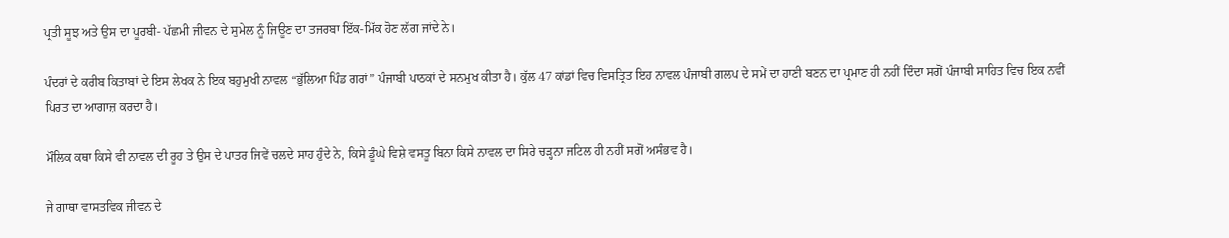ਪ੍ਰਤੀ ਸੂਝ ਅਤੇ ਉਸ ਦਾ ਪੂਰਬੀ- ਪੱਛਮੀ ਜੀਵਨ ਦੇ ਸੁਮੇਲ ਨੂੰ ਜਿਊਣ ਦਾ ਤਜਰਬਾ ਇੱਕ-ਮਿੱਕ ਹੋਣ ਲੱਗ ਜਾਂਦੇ ਨੇ।

ਪੰਦਰਾਂ ਦੇ ਕਰੀਬ ਕਿਤਾਬਾਂ ਦੇ ਇਸ ਲੇਖਕ ਨੇ ਇਕ ਬਹੁਮੁਖੀ ਨਾਵਲ “ਭੁੱਲਿਆ ਪਿੰਡ ਗਰਾਂ” ਪੰਜਾਬੀ ਪਾਠਕਾਂ ਦੇ ਸਨਮੁਖ ਕੀਤਾ ਹੈ। ਕੁੱਲ 47 ਕਾਂਡਾਂ ਵਿਚ ਵਿਸਤ੍ਰਿਤ ਇਹ ਨਾਵਲ ਪੰਜਾਬੀ ਗਲਪ ਦੇ ਸਮੇਂ ਦਾ ਹਾਣੀ ਬਣਨ ਦਾ ਪ੍ਰਮਾਣ ਹੀ ਨਹੀਂ ਦਿੰਦਾ ਸਗੋਂ ਪੰਜਾਬੀ ਸਾਹਿਤ ਵਿਚ ਇਕ ਨਵੀਂ ਪਿਰਤ ਦਾ ਆਗਾਜ਼ ਕਰਦਾ ਹੈ।

ਮੌਲਿਕ ਕਥਾ ਕਿਸੇ ਵੀ ਨਾਵਲ ਦੀ ਰੂਹ ਤੇ ਉਸ ਦੇ ਪਾਤਰ ਜਿਵੇਂ ਚਲਦੇ ਸਾਹ ਹੁੰਦੇ ਨੇ, ਕਿਸੇ ਡੂੰਘੇ ਵਿਸ਼ੇ ਵਸਤੂ ਬਿਨਾ ਕਿਸੇ ਨਾਵਲ ਦਾ ਸਿਰੇ ਚੜ੍ਹਨਾ ਜਟਿਲ ਹੀ ਨਹੀਂ ਸਗੋਂ ਅਸੰਭਵ ਹੈ।

ਜੇ ਗਾਥਾ ਵਾਸਤਵਿਕ ਜੀਵਨ ਦੇ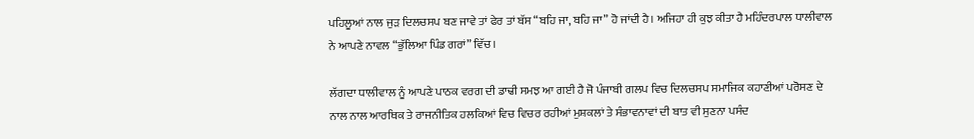ਪਹਿਲੂਆਂ ਨਾਲ ਜੁੜ ਦਿਲਚਸਪ ਬਣ ਜਾਵੇ ਤਾਂ ਫੇਰ ਤਾਂ ਬੱਸ “ਬਹਿ ਜਾ, ਬਹਿ ਜਾ” ਹੋ ਜਾਂਦੀ ਹੈ। ਅਜਿਹਾ ਹੀ ਕੁਝ ਕੀਤਾ ਹੈ ਮਹਿੰਦਰਪਾਲ ਧਾਲੀਵਾਲ ਨੇ ਆਪਣੇ ਨਾਵਲ “ਭੁੱਲਿਆ ਪਿੰਡ ਗਰਾਂ” ਵਿੱਚ।

ਲੱਗਦਾ ਧਾਲੀਵਾਲ ਨੂੰ ਆਪਣੇ ਪਾਠਕ ਵਰਗ ਦੀ ਡਾਢੀ ਸਮਝ ਆ ਗਈ ਹੈ ਜੋ ਪੰਜਾਬੀ ਗਲਪ ਵਿਚ ਦਿਲਚਸਪ ਸਮਾਜਿਕ ਕਹਾਣੀਆਂ ਪਰੋਸਣ ਦੇ ਨਾਲ ਨਾਲ ਆਰਥਿਕ ਤੇ ਰਾਜਨੀਤਿਕ ਹਲਕਿਆਂ ਵਿਚ ਵਿਚਰ ਰਹੀਆਂ ਮੁਸ਼ਕਲਾਂ ਤੇ ਸੰਭਾਵਨਾਵਾਂ ਦੀ ਬਾਤ ਵੀ ਸੁਣਨਾ ਪਸੰਦ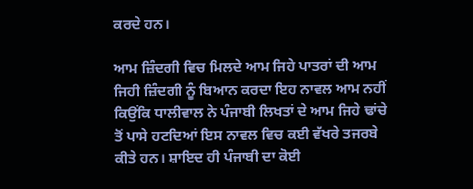ਕਰਦੇ ਹਨ।

ਆਮ ਜ਼ਿੰਦਗੀ ਵਿਚ ਮਿਲਦੇ ਆਮ ਜਿਹੇ ਪਾਤਰਾਂ ਦੀ ਆਮ ਜਿਹੀ ਜ਼ਿੰਦਗੀ ਨੂੰ ਬਿਆਨ ਕਰਦਾ ਇਹ ਨਾਵਲ ਆਮ ਨਹੀਂ ਕਿਉਂਕਿ ਧਾਲੀਵਾਲ ਨੇ ਪੰਜਾਬੀ ਲਿਖਤਾਂ ਦੇ ਆਮ ਜਿਹੇ ਢਾਂਚੇ ਤੋਂ ਪਾਸੇ ਹਟਦਿਆਂ ਇਸ ਨਾਵਲ ਵਿਚ ਕਈ ਵੱਖਰੇ ਤਜਰਬੇ ਕੀਤੇ ਹਨ। ਸ਼ਾਇਦ ਹੀ ਪੰਜਾਬੀ ਦਾ ਕੋਈ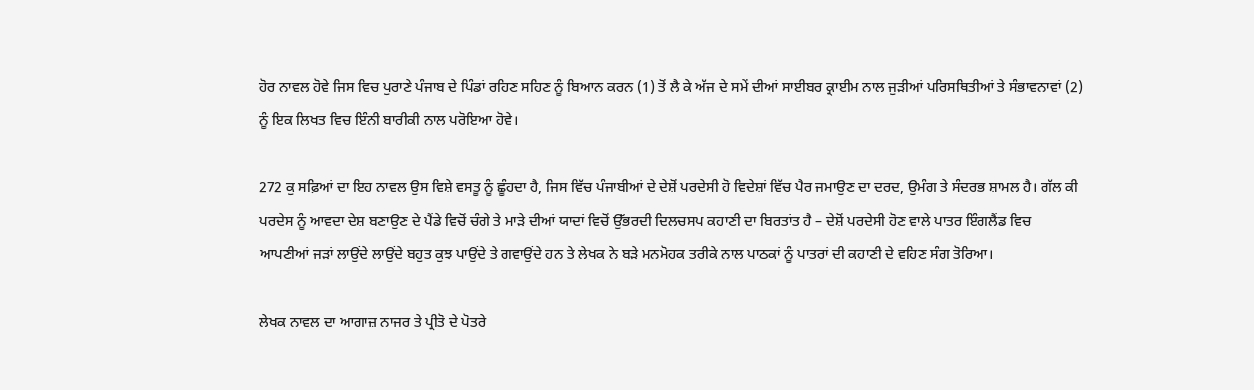ਹੋਰ ਨਾਵਲ ਹੋਵੇ ਜਿਸ ਵਿਚ ਪੁਰਾਣੇ ਪੰਜਾਬ ਦੇ ਪਿੰਡਾਂ ਰਹਿਣ ਸਹਿਣ ਨੂੰ ਬਿਆਨ ਕਰਨ (1) ਤੋਂ ਲੈ ਕੇ ਅੱਜ ਦੇ ਸਮੇਂ ਦੀਆਂ ਸਾਈਬਰ ਕ੍ਰਾਈਮ ਨਾਲ ਜੁੜੀਆਂ ਪਰਿਸਥਿਤੀਆਂ ਤੇ ਸੰਭਾਵਨਾਵਾਂ (2) ਨੂੰ ਇਕ ਲਿਖਤ ਵਿਚ ਇੰਨੀ ਬਾਰੀਕੀ ਨਾਲ ਪਰੋਇਆ ਹੋਵੇ।

272 ਕੁ ਸਫ਼ਿਆਂ ਦਾ ਇਹ ਨਾਵਲ ਉਸ ਵਿਸ਼ੇ ਵਸਤੂ ਨੂੰ ਛੂੰਹਦਾ ਹੈ, ਜਿਸ ਵਿੱਚ ਪੰਜਾਬੀਆਂ ਦੇ ਦੇਸ਼ੋਂ ਪਰਦੇਸੀ ਹੋ ਵਿਦੇਸ਼ਾਂ ਵਿੱਚ ਪੈਰ ਜਮਾਉਣ ਦਾ ਦਰਦ, ਉਮੰਗ ਤੇ ਸੰਦਰਭ ਸ਼ਾਮਲ ਹੈ। ਗੱਲ ਕੀ ਪਰਦੇਸ ਨੂੰ ਆਵਦਾ ਦੇਸ਼ ਬਣਾਉਣ ਦੇ ਪੈਂਡੇ ਵਿਚੋਂ ਚੰਗੇ ਤੇ ਮਾੜੇ ਦੀਆਂ ਯਾਦਾਂ ਵਿਚੋਂ ਉੱਭਰਦੀ ਦਿਲਚਸਪ ਕਹਾਣੀ ਦਾ ਬਿਰਤਾਂਤ ਹੈ – ਦੇਸ਼ੋਂ ਪਰਦੇਸੀ ਹੋਣ ਵਾਲੇ ਪਾਤਰ ਇੰਗਲੈਂਡ ਵਿਚ ਆਪਣੀਆਂ ਜੜਾਂ ਲਾਉਂਦੇ ਲਾਉਂਦੇ ਬਹੁਤ ਕੁਝ ਪਾਉਂਦੇ ਤੇ ਗਵਾਉਂਦੇ ਹਨ ਤੇ ਲੇਖਕ ਨੇ ਬੜੇ ਮਨਮੋਹਕ ਤਰੀਕੇ ਨਾਲ ਪਾਠਕਾਂ ਨੂੰ ਪਾਤਰਾਂ ਦੀ ਕਹਾਣੀ ਦੇ ਵਹਿਣ ਸੰਗ ਤੋਰਿਆ।

ਲੇਖਕ ਨਾਵਲ ਦਾ ਆਗਾਜ਼ ਨਾਜਰ ਤੇ ਪ੍ਰੀਤੋ ਦੇ ਪੋਤਰੇ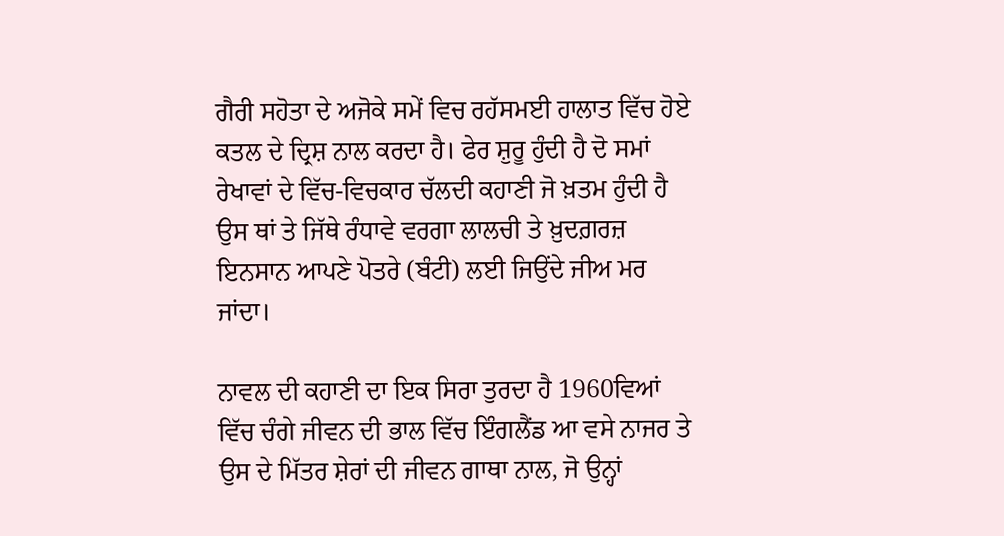ਗੈਰੀ ਸਹੋਤਾ ਦੇ ਅਜੋਕੇ ਸਮੇਂ ਵਿਚ ਰਹੱਸਮਈ ਹਾਲਾਤ ਵਿੱਚ ਹੋਏ ਕਤਲ ਦੇ ਦ੍ਰਿਸ਼ ਨਾਲ ਕਰਦਾ ਹੈ। ਫੇਰ ਸ਼ੁਰੂ ਹੁੰਦੀ ਹੈ ਦੋ ਸਮਾਂ ਰੇਖਾਵਾਂ ਦੇ ਵਿੱਚ-ਵਿਚਕਾਰ ਚੱਲਦੀ ਕਹਾਣੀ ਜੋ ਖ਼ਤਮ ਹੁੰਦੀ ਹੈ ਉਸ ਥਾਂ ਤੇ ਜਿੱਥੇ ਰੰਧਾਵੇ ਵਰਗਾ ਲਾਲਚੀ ਤੇ ਖ਼ੁਦਗ਼ਰਜ਼ ਇਨਸਾਨ ਆਪਣੇ ਪੋਤਰੇ (ਬੰਟੀ) ਲਈ ਜਿਉਂਦੇ ਜੀਅ ਮਰ ਜਾਂਦਾ।

ਨਾਵਲ ਦੀ ਕਹਾਣੀ ਦਾ ਇਕ ਸਿਰਾ ਤੁਰਦਾ ਹੈ 1960ਵਿਆਂ ਵਿੱਚ ਚੰਗੇ ਜੀਵਨ ਦੀ ਭਾਲ ਵਿੱਚ ਇੰਗਲੈਂਡ ਆ ਵਸੇ ਨਾਜਰ ਤੇ ਉਸ ਦੇ ਮਿੱਤਰ ਸ਼ੇਰਾਂ ਦੀ ਜੀਵਨ ਗਾਥਾ ਨਾਲ, ਜੋ ਉਨ੍ਹਾਂ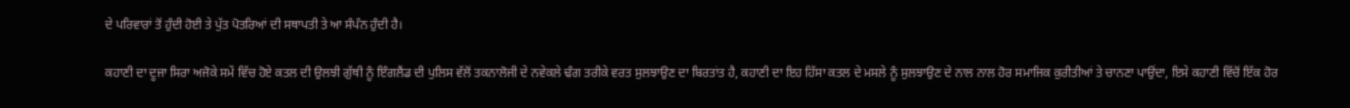ਦੇ ਪਰਿਵਾਰਾਂ ਤੋਂ ਹੁੰਦੀ ਹੋਈ ਤੇ ਪੁੱਤ ਪੋਤਰਿਆਂ ਦੀ ਸਥਾਪਤੀ ਤੇ ਆ ਸੰਪੰਨ ਹੁੰਦੀ ਹੈ।

ਕਹਾਣੀ ਦਾ ਦੂਜਾ ਸਿਰਾ ਅਜੋਕੇ ਸਮੇਂ ਵਿੱਚ ਹੋਏ ਕਤਲ ਦੀ ਉਲਝੀ ਗੁੱਥੀ ਨੂੰ ਇੰਗਲੈਂਡ ਦੀ ਪੁਲਿਸ ਵੱਲੋਂ ਤਕਨਾਲੋਜੀ ਦੇ ਨਵੇਕਲੇ ਢੰਗ ਤਰੀਕੇ ਵਰਤ ਸੁਲਝਾਉਣ ਦਾ ਬਿਰਤਾਂਤ ਹੈ, ਕਹਾਣੀ ਦਾ ਇਹ ਹਿੱਸਾ ਕਤਲ ਦੇ ਮਸਲੇ ਨੂੰ ਸੁਲਝਾਉਣ ਦੇ ਨਾਲ ਨਾਲ ਹੋਰ ਸਮਾਜਿਕ ਕੁਰੀਤੀਆਂ ਤੇ ਚਾਨਣਾ ਪਾਉਂਦਾ, ਇਸੇ ਕਹਾਣੀ ਵਿੱਚੋਂ ਇੱਕ ਹੋਰ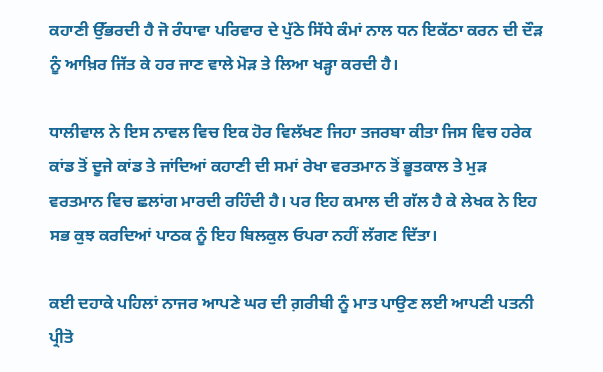ਕਹਾਣੀ ਉੱਭਰਦੀ ਹੈ ਜੋ ਰੰਧਾਵਾ ਪਰਿਵਾਰ ਦੇ ਪੁੱਠੇ ਸਿੱਧੇ ਕੰਮਾਂ ਨਾਲ ਧਨ ਇਕੱਠਾ ਕਰਨ ਦੀ ਦੌੜ ਨੂੰ ਆਖ਼ਿਰ ਜਿੱਤ ਕੇ ਹਰ ਜਾਣ ਵਾਲੇ ਮੋੜ ਤੇ ਲਿਆ ਖੜ੍ਹਾ ਕਰਦੀ ਹੈ।

ਧਾਲੀਵਾਲ ਨੇ ਇਸ ਨਾਵਲ ਵਿਚ ਇਕ ਹੋਰ ਵਿਲੱਖਣ ਜਿਹਾ ਤਜਰਬਾ ਕੀਤਾ ਜਿਸ ਵਿਚ ਹਰੇਕ ਕਾਂਡ ਤੋਂ ਦੂਜੇ ਕਾਂਡ ਤੇ ਜਾਂਦਿਆਂ ਕਹਾਣੀ ਦੀ ਸਮਾਂ ਰੇਖਾ ਵਰਤਮਾਨ ਤੋਂ ਭੂਤਕਾਲ ਤੇ ਮੁੜ ਵਰਤਮਾਨ ਵਿਚ ਛਲਾਂਗ ਮਾਰਦੀ ਰਹਿੰਦੀ ਹੈ। ਪਰ ਇਹ ਕਮਾਲ ਦੀ ਗੱਲ ਹੈ ਕੇ ਲੇਖਕ ਨੇ ਇਹ ਸਭ ਕੁਝ ਕਰਦਿਆਂ ਪਾਠਕ ਨੂੰ ਇਹ ਬਿਲਕੁਲ ਓਪਰਾ ਨਹੀਂ ਲੱਗਣ ਦਿੱਤਾ।

ਕਈ ਦਹਾਕੇ ਪਹਿਲਾਂ ਨਾਜਰ ਆਪਣੇ ਘਰ ਦੀ ਗ਼ਰੀਬੀ ਨੂੰ ਮਾਤ ਪਾਉਣ ਲਈ ਆਪਣੀ ਪਤਨੀ ਪ੍ਰੀਤੋ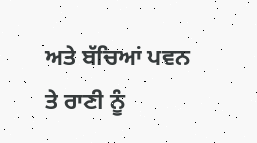ਅਤੇ ਬੱਚਿਆਂ ਪਵਨ ਤੇ ਰਾਣੀ ਨੂੰ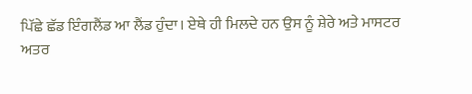ਪਿੱਛੇ ਛੱਡ ਇੰਗਲੈਂਡ ਆ ਲੈਂਡ ਹੁੰਦਾ। ਏਥੇ ਹੀ ਮਿਲਦੇ ਹਨ ਉਸ ਨੂੰ ਸ਼ੇਰੇ ਅਤੇ ਮਾਸਟਰ ਅਤਰ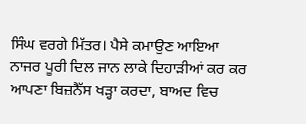ਸਿੰਘ ਵਰਗੇ ਮਿੱਤਰ। ਪੈਸੇ ਕਮਾਉਣ ਆਇਆ ਨਾਜਰ ਪੂਰੀ ਦਿਲ ਜਾਨ ਲਾਕੇ ਦਿਹਾੜੀਆਂ ਕਰ ਕਰ ਆਪਣਾ ਬਿਜ਼ਨੈੱਸ ਖੜ੍ਹਾ ਕਰਦਾ, ਬਾਅਦ ਵਿਚ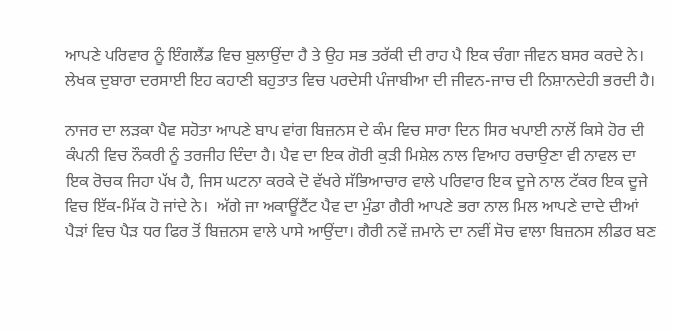ਆਪਣੇ ਪਰਿਵਾਰ ਨੂੰ ਇੰਗਲੈਂਡ ਵਿਚ ਬੁਲਾਉਂਦਾ ਹੈ ਤੇ ਉਹ ਸਭ ਤਰੱਕੀ ਦੀ ਰਾਹ ਪੈ ਇਕ ਚੰਗਾ ਜੀਵਨ ਬਸਰ ਕਰਦੇ ਨੇ।  ਲੇਖਕ ਦੁਬਾਰਾ ਦਰਸਾਈ ਇਹ ਕਹਾਣੀ ਬਹੁਤਾਤ ਵਿਚ ਪਰਦੇਸੀ ਪੰਜਾਬੀਆ ਦੀ ਜੀਵਨ-ਜਾਚ ਦੀ ਨਿਸ਼ਾਨਦੇਹੀ ਭਰਦੀ ਹੈ।

ਨਾਜਰ ਦਾ ਲੜਕਾ ਪੈਵ ਸਹੋਤਾ ਆਪਣੇ ਬਾਪ ਵਾਂਗ ਬਿਜ਼ਨਸ ਦੇ ਕੰਮ ਵਿਚ ਸਾਰਾ ਦਿਨ ਸਿਰ ਖਪਾਈ ਨਾਲੋਂ ਕਿਸੇ ਹੋਰ ਦੀ ਕੰਪਨੀ ਵਿਚ ਨੌਕਰੀ ਨੂੰ ਤਰਜੀਹ ਦਿੰਦਾ ਹੈ। ਪੈਵ ਦਾ ਇਕ ਗੋਰੀ ਕੁੜੀ ਮਿਸ਼ੇਲ ਨਾਲ ਵਿਆਹ ਰਚਾਉਣਾ ਵੀ ਨਾਵਲ ਦਾ ਇਕ ਰੋਚਕ ਜਿਹਾ ਪੱਖ ਹੈ, ਜਿਸ ਘਟਨਾ ਕਰਕੇ ਦੋ ਵੱਖਰੇ ਸੱਭਿਆਚਾਰ ਵਾਲੇ ਪਰਿਵਾਰ ਇਕ ਦੂਜੇ ਨਾਲ ਟੱਕਰ ਇਕ ਦੂਜੇ ਵਿਚ ਇੱਕ-ਮਿੱਕ ਹੋ ਜਾਂਦੇ ਨੇ।  ਅੱਗੇ ਜਾ ਅਕਾਊਂਟੈਂਟ ਪੈਵ ਦਾ ਮੁੰਡਾ ਗੈਰੀ ਆਪਣੇ ਭਰਾ ਨਾਲ ਮਿਲ ਆਪਣੇ ਦਾਦੇ ਦੀਆਂ ਪੈੜਾਂ ਵਿਚ ਪੈੜ ਧਰ ਫਿਰ ਤੋਂ ਬਿਜ਼ਨਸ ਵਾਲੇ ਪਾਸੇ ਆਉਂਦਾ। ਗੈਰੀ ਨਵੇਂ ਜ਼ਮਾਨੇ ਦਾ ਨਵੀਂ ਸੋਚ ਵਾਲਾ ਬਿਜ਼ਨਸ ਲੀਡਰ ਬਣ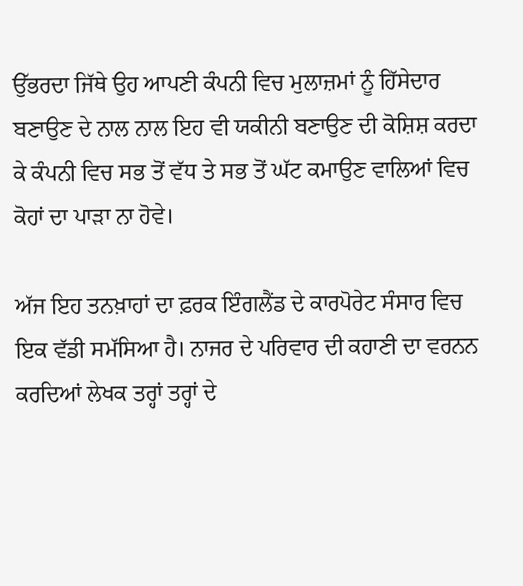ਉੱਭਰਦਾ ਜਿੱਥੇ ਉਹ ਆਪਣੀ ਕੰਪਨੀ ਵਿਚ ਮੁਲਾਜ਼ਮਾਂ ਨੂੰ ਹਿੱਸੇਦਾਰ ਬਣਾਉਣ ਦੇ ਨਾਲ ਨਾਲ ਇਹ ਵੀ ਯਕੀਨੀ ਬਣਾਉਣ ਦੀ ਕੋਸ਼ਿਸ਼ ਕਰਦਾ ਕੇ ਕੰਪਨੀ ਵਿਚ ਸਭ ਤੋਂ ਵੱਧ ਤੇ ਸਭ ਤੋਂ ਘੱਟ ਕਮਾਉਣ ਵਾਲਿਆਂ ਵਿਚ ਕੋਹਾਂ ਦਾ ਪਾੜਾ ਨਾ ਹੋਵੇ।

ਅੱਜ ਇਹ ਤਨਖ਼ਾਹਾਂ ਦਾ ਫ਼ਰਕ ਇੰਗਲੈਂਡ ਦੇ ਕਾਰਪੋਰੇਟ ਸੰਸਾਰ ਵਿਚ ਇਕ ਵੱਡੀ ਸਮੱਸਿਆ ਹੈ। ਨਾਜਰ ਦੇ ਪਰਿਵਾਰ ਦੀ ਕਹਾਣੀ ਦਾ ਵਰਨਨ ਕਰਦਿਆਂ ਲੇਖਕ ਤਰ੍ਹਾਂ ਤਰ੍ਹਾਂ ਦੇ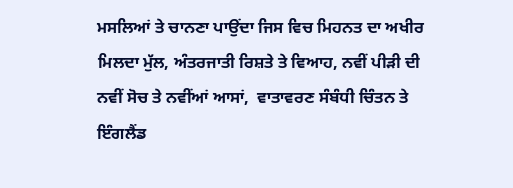ਮਸਲਿਆਂ ਤੇ ਚਾਨਣਾ ਪਾਉਂਦਾ ਜਿਸ ਵਿਚ ਮਿਹਨਤ ਦਾ ਅਖੀਰ ਮਿਲਦਾ ਮੁੱਲ, ਅੰਤਰਜਾਤੀ ਰਿਸ਼ਤੇ ਤੇ ਵਿਆਹ, ਨਵੀਂ ਪੀੜੀ ਦੀ ਨਵੀਂ ਸੋਚ ਤੇ ਨਵੀਂਆਂ ਆਸਾਂ,  ਵਾਤਾਵਰਣ ਸੰਬੰਧੀ ਚਿੰਤਨ ਤੇ ਇੰਗਲੈਂਡ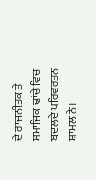ਦੇ ਰਾਜਨੀਤਕ ਤੇ ਸਮਾਜਿਕ ਢਾਂਚੇ ਵਿਚ ਬਦਲਦੇ ਪਰਿਵਰਤਨ ਸ਼ਾਮਲ ਨੇ।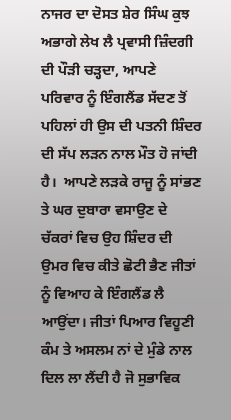ਨਾਜਰ ਦਾ ਦੋਸਤ ਸ਼ੇਰ ਸਿੰਘ ਕੁਝ ਅਭਾਗੇ ਲੇਖ ਲੈ ਪ੍ਰਵਾਸੀ ਜ਼ਿੰਦਗੀ ਦੀ ਪੌੜੀ ਚੜ੍ਹਦਾ, ਆਪਣੇ ਪਰਿਵਾਰ ਨੂੰ ਇੰਗਲੈਂਡ ਸੱਦਣ ਤੋਂ ਪਹਿਲਾਂ ਹੀ ਉਸ ਦੀ ਪਤਨੀ ਸ਼ਿੰਦਰ ਦੀ ਸੱਪ ਲੜਨ ਨਾਲ ਮੌਤ ਹੋ ਜਾਂਦੀ ਹੈ।  ਆਪਣੇ ਲੜਕੇ ਰਾਜੂ ਨੂੰ ਸਾਂਭਣ ਤੇ ਘਰ ਦੁਬਾਰਾ ਵਸਾਉਣ ਦੇ ਚੱਕਰਾਂ ਵਿਚ ਉਹ ਸ਼ਿੰਦਰ ਦੀ ਉਮਰ ਵਿਚ ਕੀਤੇ ਛੋਟੀ ਭੈਣ ਜੀਤਾਂ ਨੂੰ ਵਿਆਹ ਕੇ ਇੰਗਲੈਂਡ ਲੈ ਆਉਂਦਾ। ਜੀਤਾਂ ਪਿਆਰ ਵਿਹੂਣੀ ਕੰਮ ਤੇ ਅਸਲਮ ਨਾਂ ਦੇ ਮੁੰਡੇ ਨਾਲ ਦਿਲ ਲਾ ਲੈਂਦੀ ਹੈ ਜੋ ਸੁਭਾਵਿਕ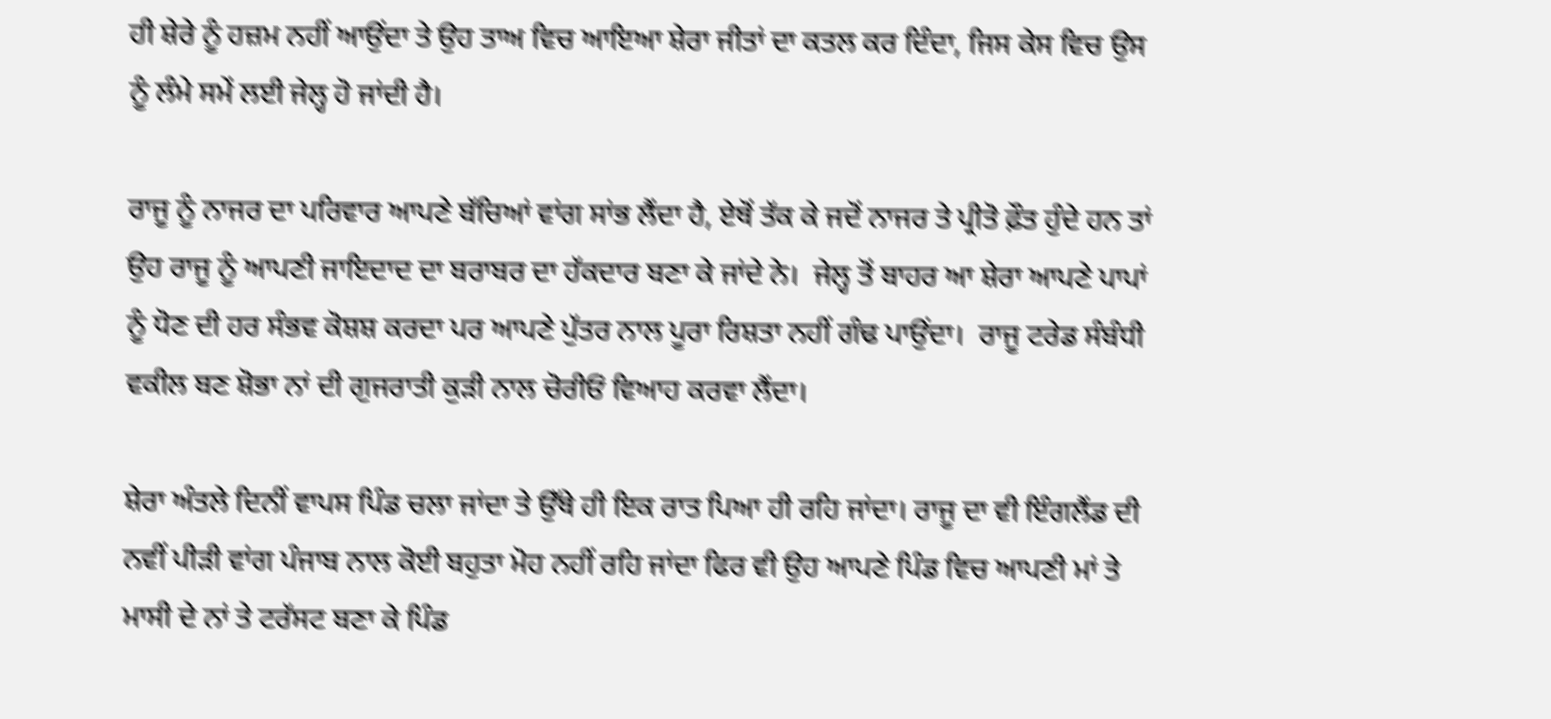ਹੀ ਸ਼ੇਰੇ ਨੂੰ ਹਜ਼ਮ ਨਹੀਂ ਆਉਂਦਾ ਤੇ ਉਹ ਤਾਅ ਵਿਚ ਆਇਆ ਸ਼ੇਰਾ ਜੀਤਾਂ ਦਾ ਕਤਲ ਕਰ ਦਿੰਦਾ, ਜਿਸ ਕੇਸ ਵਿਚ ਉਸ ਨੂੰ ਲੰਮੇ ਸਮੇਂ ਲਈ ਜੇਲ੍ਹ ਹੋ ਜਾਂਦੀ ਹੈ।

ਰਾਜੂ ਨੂੰ ਨਾਜਰ ਦਾ ਪਰਿਵਾਰ ਆਪਣੇ ਬੱਚਿਆਂ ਵਾਂਗ ਸਾਂਭ ਲੈਂਦਾ ਹੈ, ਏਥੋਂ ਤੱਕ ਕੇ ਜਦੋਂ ਨਾਜਰ ਤੇ ਪ੍ਰੀਤੋ ਫ਼ੌਤ ਹੁੰਦੇ ਹਨ ਤਾਂ ਉਹ ਰਾਜੂ ਨੂੰ ਆਪਣੀ ਜਾਇਦਾਦ ਦਾ ਬਰਾਬਰ ਦਾ ਹੱਕਦਾਰ ਬਣਾ ਕੇ ਜਾਂਦੇ ਨੇ।  ਜੇਲ੍ਹ ਤੋਂ ਬਾਹਰ ਆ ਸ਼ੇਰਾ ਆਪਣੇ ਪਾਪਾਂ ਨੂੰ ਧੋਣ ਦੀ ਹਰ ਸੰਭਵ ਕੋਸ਼ਸ਼ ਕਰਦਾ ਪਰ ਆਪਣੇ ਪੁੱਤਰ ਨਾਲ ਪੂਰਾ ਰਿਸ਼ਤਾ ਨਹੀਂ ਗੰਢ ਪਾਉਂਦਾ।  ਰਾਜੂ ਟਰੇਡ ਸੰਬੰਧੀ ਵਕੀਲ ਬਣ ਸ਼ੋਭਾ ਨਾਂ ਦੀ ਗੁਜਰਾਤੀ ਕੁੜੀ ਨਾਲ ਚੋਰੀਓਂ ਵਿਆਹ ਕਰਵਾ ਲੈਂਦਾ।

ਸ਼ੇਰਾ ਅੰਤਲੇ ਦਿਨੀਂ ਵਾਪਸ ਪਿੰਡ ਚਲਾ ਜਾਂਦਾ ਤੇ ਉੱਥੇ ਹੀ ਇਕ ਰਾਤ ਪਿਆ ਹੀ ਰਹਿ ਜਾਂਦਾ। ਰਾਜੂ ਦਾ ਵੀ ਇੰਗਲੈਂਡ ਦੀ ਨਵੀਂ ਪੀੜੀ ਵਾਂਗ ਪੰਜਾਬ ਨਾਲ ਕੋਈ ਬਹੁਤਾ ਮੋਹ ਨਹੀਂ ਰਹਿ ਜਾਂਦਾ ਫਿਰ ਵੀ ਉਹ ਆਪਣੇ ਪਿੰਡ ਵਿਚ ਆਪਣੀ ਮਾਂ ਤੇ ਮਾਸੀ ਦੇ ਨਾਂ ਤੇ ਟਰੱਸਟ ਬਣਾ ਕੇ ਪਿੰਡ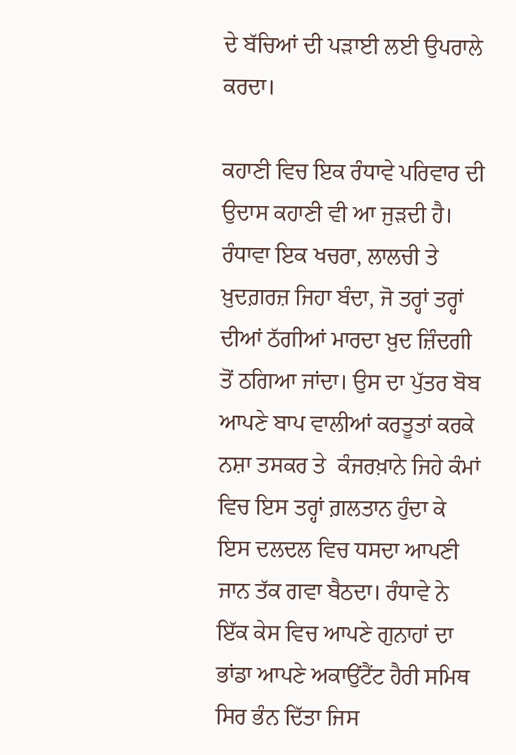ਦੇ ਬੱਚਿਆਂ ਦੀ ਪੜਾਈ ਲਈ ਉਪਰਾਲੇ ਕਰਦਾ।

ਕਹਾਣੀ ਵਿਚ ਇਕ ਰੰਧਾਵੇ ਪਰਿਵਾਰ ਦੀ ਉਦਾਸ ਕਹਾਣੀ ਵੀ ਆ ਜੁੜਦੀ ਹੈ। ਰੰਧਾਵਾ ਇਕ ਖਚਰਾ, ਲਾਲਚੀ ਤੇ ਖ਼ੁਦਗ਼ਰਜ਼ ਜਿਹਾ ਬੰਦਾ, ਜੋ ਤਰ੍ਹਾਂ ਤਰ੍ਹਾਂ ਦੀਆਂ ਠੱਗੀਆਂ ਮਾਰਦਾ ਖ਼ੁਦ ਜ਼ਿੰਦਗੀ ਤੋਂ ਠਗਿਆ ਜਾਂਦਾ। ਉਸ ਦਾ ਪੁੱਤਰ ਬੋਬ ਆਪਣੇ ਬਾਪ ਵਾਲੀਆਂ ਕਰਤੂਤਾਂ ਕਰਕੇ ਨਸ਼ਾ ਤਸਕਰ ਤੇ  ਕੰਜਰਖ਼ਾਨੇ ਜਿਹੇ ਕੰਮਾਂ ਵਿਚ ਇਸ ਤਰ੍ਹਾਂ ਗ਼ਲਤਾਨ ਹੁੰਦਾ ਕੇ ਇਸ ਦਲਦਲ ਵਿਚ ਧਸਦਾ ਆਪਣੀ ਜਾਨ ਤੱਕ ਗਵਾ ਬੈਠਦਾ। ਰੰਧਾਵੇ ਨੇ ਇੱਕ ਕੇਸ ਵਿਚ ਆਪਣੇ ਗੁਨਾਹਾਂ ਦਾ ਭਾਂਡਾ ਆਪਣੇ ਅਕਾਉਂਟੈਂਟ ਹੈਰੀ ਸਮਿਥ ਸਿਰ ਭੰਨ ਦਿੱਤਾ ਜਿਸ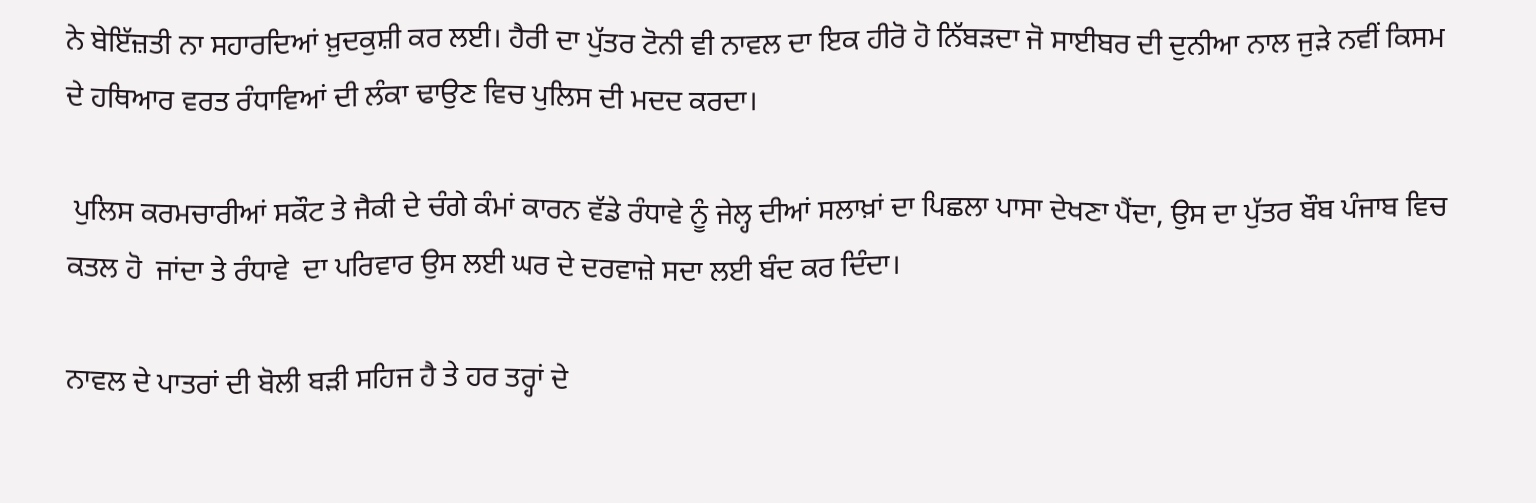ਨੇ ਬੇਇੱਜ਼ਤੀ ਨਾ ਸਹਾਰਦਿਆਂ ਖ਼ੁਦਕੁਸ਼ੀ ਕਰ ਲਈ। ਹੈਰੀ ਦਾ ਪੁੱਤਰ ਟੋਨੀ ਵੀ ਨਾਵਲ ਦਾ ਇਕ ਹੀਰੋ ਹੋ ਨਿੱਬੜਦਾ ਜੋ ਸਾਈਬਰ ਦੀ ਦੁਨੀਆ ਨਾਲ ਜੁੜੇ ਨਵੀਂ ਕਿਸਮ ਦੇ ਹਥਿਆਰ ਵਰਤ ਰੰਧਾਵਿਆਂ ਦੀ ਲੰਕਾ ਢਾਉਣ ਵਿਚ ਪੁਲਿਸ ਦੀ ਮਦਦ ਕਰਦਾ।

 ਪੁਲਿਸ ਕਰਮਚਾਰੀਆਂ ਸਕੌਟ ਤੇ ਜੈਕੀ ਦੇ ਚੰਗੇ ਕੰਮਾਂ ਕਾਰਨ ਵੱਡੇ ਰੰਧਾਵੇ ਨੂੰ ਜੇਲ੍ਹ ਦੀਆਂ ਸਲਾਖ਼ਾਂ ਦਾ ਪਿਛਲਾ ਪਾਸਾ ਦੇਖਣਾ ਪੈਂਦਾ, ਉਸ ਦਾ ਪੁੱਤਰ ਬੌਬ ਪੰਜਾਬ ਵਿਚ ਕਤਲ ਹੋ  ਜਾਂਦਾ ਤੇ ਰੰਧਾਵੇ  ਦਾ ਪਰਿਵਾਰ ਉਸ ਲਈ ਘਰ ਦੇ ਦਰਵਾਜ਼ੇ ਸਦਾ ਲਈ ਬੰਦ ਕਰ ਦਿੰਦਾ।

ਨਾਵਲ ਦੇ ਪਾਤਰਾਂ ਦੀ ਬੋਲੀ ਬੜੀ ਸਹਿਜ ਹੈ ਤੇ ਹਰ ਤਰ੍ਹਾਂ ਦੇ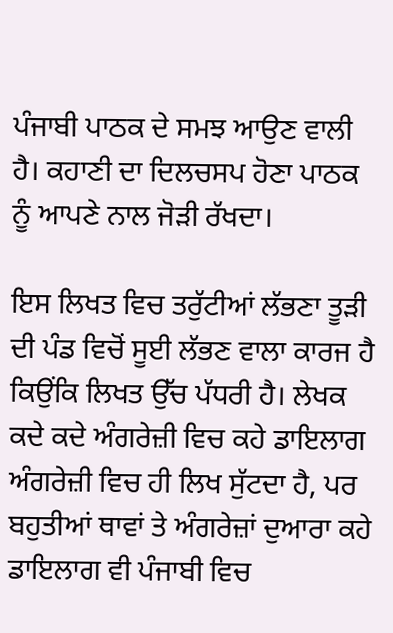ਪੰਜਾਬੀ ਪਾਠਕ ਦੇ ਸਮਝ ਆਉਣ ਵਾਲੀ ਹੈ। ਕਹਾਣੀ ਦਾ ਦਿਲਚਸਪ ਹੋਣਾ ਪਾਠਕ ਨੂੰ ਆਪਣੇ ਨਾਲ ਜੋੜੀ ਰੱਖਦਾ।

ਇਸ ਲਿਖਤ ਵਿਚ ਤਰੁੱਟੀਆਂ ਲੱਭਣਾ ਤੂੜੀ ਦੀ ਪੰਡ ਵਿਚੋਂ ਸੂਈ ਲੱਭਣ ਵਾਲਾ ਕਾਰਜ ਹੈ ਕਿਉਂਕਿ ਲਿਖਤ ਉੱਚ ਪੱਧਰੀ ਹੈ। ਲੇਖਕ ਕਦੇ ਕਦੇ ਅੰਗਰੇਜ਼ੀ ਵਿਚ ਕਹੇ ਡਾਇਲਾਗ ਅੰਗਰੇਜ਼ੀ ਵਿਚ ਹੀ ਲਿਖ ਸੁੱਟਦਾ ਹੈ, ਪਰ ਬਹੁਤੀਆਂ ਥਾਵਾਂ ਤੇ ਅੰਗਰੇਜ਼ਾਂ ਦੁਆਰਾ ਕਹੇ ਡਾਇਲਾਗ ਵੀ ਪੰਜਾਬੀ ਵਿਚ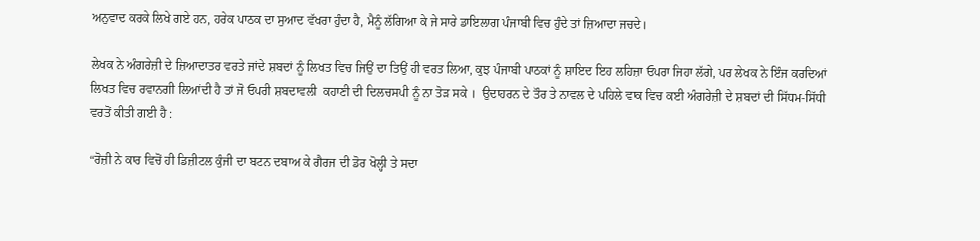ਅਨੁਵਾਦ ਕਰਕੇ ਲਿਖੇ ਗਏ ਹਨ, ਹਰੇਕ ਪਾਠਕ ਦਾ ਸੁਆਦ ਵੱਖਰਾ ਹੁੰਦਾ ਹੈ, ਮੈਨੂੰ ਲੱਗਿਆ ਕੇ ਜੇ ਸਾਰੇ ਡਾਇਲਾਗ ਪੰਜਾਬੀ ਵਿਚ ਹੁੰਦੇ ਤਾਂ ਜ਼ਿਆਦਾ ਜਚਦੇ।

ਲੇਖਕ ਨੇ ਅੰਗਰੇਜ਼ੀ ਦੇ ਜ਼ਿਆਦਾਤਰ ਵਰਤੇ ਜਾਂਦੇ ਸ਼ਬਦਾਂ ਨੂੰ ਲਿਖਤ ਵਿਚ ਜਿਉਂ ਦਾ ਤਿਉਂ ਹੀ ਵਰਤ ਲਿਆ, ਕੁਝ ਪੰਜਾਬੀ ਪਾਠਕਾਂ ਨੂੰ ਸ਼ਾਇਦ ਇਹ ਲਹਿਜ਼ਾ ਓਪਰਾ ਜਿਹਾ ਲੱਗੇ, ਪਰ ਲੇਖਕ ਨੇ ਇੰਜ ਕਰਦਿਆਂ ਲਿਖਤ ਵਿਚ ਰਵਾਨਗੀ ਲਿਆਂਦੀ ਹੈ ਤਾਂ ਜੋ ਓਪਰੀ ਸ਼ਬਦਾਵਲੀ  ਕਹਾਣੀ ਦੀ ਦਿਲਚਸਪੀ ਨੂੰ ਨਾ ਤੋੜ ਸਕੇ ।  ਉਦਾਹਰਨ ਦੇ ਤੌਰ ਤੇ ਨਾਵਲ ਦੇ ਪਹਿਲੇ ਵਾਕ ਵਿਚ ਕਈ ਅੰਗਰੇਜ਼ੀ ਦੇ ਸ਼ਬਦਾਂ ਦੀ ਸਿੱਧਮ-ਸਿੱਧੀ ਵਰਤੋਂ ਕੀਤੀ ਗਈ ਹੈ :

“ਰੋਜ਼ੀ ਨੇ ਕਾਰ ਵਿਚੋਂ ਹੀ ਡਿਜ਼ੀਟਲ ਕੁੰਜੀ ਦਾ ਬਟਨ ਦਬਾਅ ਕੇ ਗੈਰਜ ਦੀ ਡੋਰ ਖੋਲ੍ਹੀ ਤੇ ਸਦਾ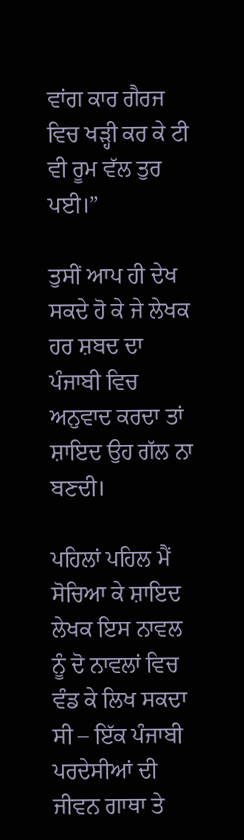ਵਾਂਗ ਕਾਰ ਗੈਰਜ ਵਿਚ ਖੜ੍ਹੀ ਕਰ ਕੇ ਟੀ ਵੀ ਰੂਮ ਵੱਲ ਤੁਰ ਪਈ।”

ਤੁਸੀਂ ਆਪ ਹੀ ਦੇਖ ਸਕਦੇ ਹੋ ਕੇ ਜੇ ਲੇਖਕ ਹਰ ਸ਼ਬਦ ਦਾ ਪੰਜਾਬੀ ਵਿਚ ਅਨੁਵਾਦ ਕਰਦਾ ਤਾਂ ਸ਼ਾਇਦ ਉਹ ਗੱਲ ਨਾ ਬਣਦੀ।

ਪਹਿਲਾਂ ਪਹਿਲ ਮੈਂ ਸੋਚਿਆ ਕੇ ਸ਼ਾਇਦ ਲੇਖਕ ਇਸ ਨਾਵਲ ਨੂੰ ਦੋ ਨਾਵਲਾਂ ਵਿਚ ਵੰਡ ਕੇ ਲਿਖ ਸਕਦਾ ਸੀ – ਇੱਕ ਪੰਜਾਬੀ ਪਰਦੇਸੀਆਂ ਦੀ ਜੀਵਨ ਗਾਥਾ ਤੇ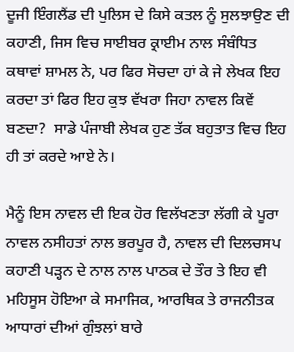ਦੂਜੀ ਇੰਗਲੈਂਡ ਦੀ ਪੁਲਿਸ ਦੇ ਕਿਸੇ ਕਤਲ ਨੂੰ ਸੁਲਝਾਉਣ ਦੀ ਕਹਾਣੀ, ਜਿਸ ਵਿਚ ਸਾਈਬਰ ਕ੍ਰਾਈਮ ਨਾਲ ਸੰਬੰਧਿਤ ਕਥਾਵਾਂ ਸ਼ਾਮਲ ਨੇ, ਪਰ ਫਿਰ ਸੋਚਦਾ ਹਾਂ ਕੇ ਜੇ ਲੇਖਕ ਇਹ ਕਰਦਾ ਤਾਂ ਫਿਰ ਇਹ ਕੁਝ ਵੱਖਰਾ ਜਿਹਾ ਨਾਵਲ ਕਿਵੇਂ ਬਣਦਾ?  ਸਾਡੇ ਪੰਜਾਬੀ ਲੇਖਕ ਹੁਣ ਤੱਕ ਬਹੁਤਾਤ ਵਿਚ ਇਹ ਹੀ ਤਾਂ ਕਰਦੇ ਆਏ ਨੇ।

ਮੈਨੂੰ ਇਸ ਨਾਵਲ ਦੀ ਇਕ ਹੋਰ ਵਿਲੱਖਣਤਾ ਲੱਗੀ ਕੇ ਪੂਰਾ ਨਾਵਲ ਨਸੀਹਤਾਂ ਨਾਲ ਭਰਪੂਰ ਹੈ, ਨਾਵਲ ਦੀ ਦਿਲਚਸਪ ਕਹਾਣੀ ਪੜ੍ਹਨ ਦੇ ਨਾਲ ਨਾਲ ਪਾਠਕ ਦੇ ਤੌਰ ਤੇ ਇਹ ਵੀ ਮਹਿਸੂਸ ਹੋਇਆ ਕੇ ਸਮਾਜਿਕ, ਆਰਥਿਕ ਤੇ ਰਾਜਨੀਤਕ ਆਧਾਰਾਂ ਦੀਆਂ ਗੁੰਝਲਾਂ ਬਾਰੇ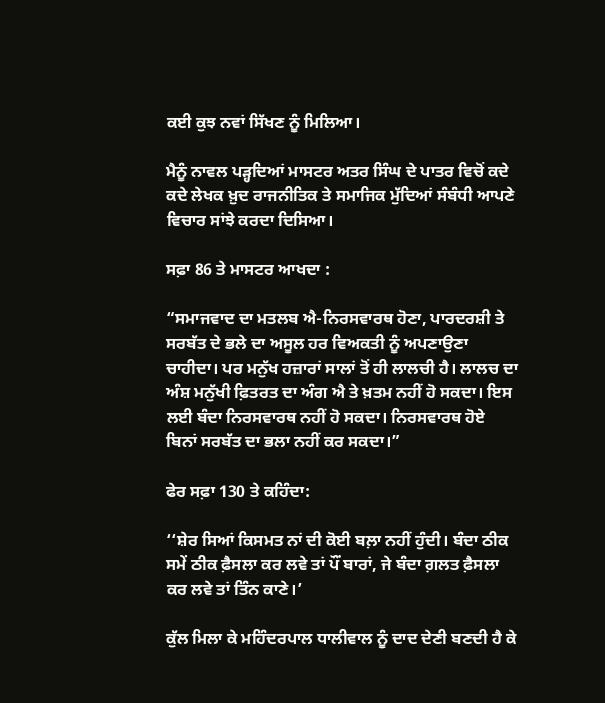ਕਈ ਕੁਝ ਨਵਾਂ ਸਿੱਖਣ ਨੂੰ ਮਿਲਿਆ।

ਮੈਨੂੰ ਨਾਵਲ ਪੜ੍ਹਦਿਆਂ ਮਾਸਟਰ ਅਤਰ ਸਿੰਘ ਦੇ ਪਾਤਰ ਵਿਚੋਂ ਕਦੇ ਕਦੇ ਲੇਖਕ ਖ਼ੁਦ ਰਾਜਨੀਤਿਕ ਤੇ ਸਮਾਜਿਕ ਮੁੱਦਿਆਂ ਸੰਬੰਧੀ ਆਪਣੇ ਵਿਚਾਰ ਸਾਂਝੇ ਕਰਦਾ ਦਿਸਿਆ।

ਸਫ਼ਾ 86 ਤੇ ਮਾਸਟਰ ਆਖਦਾ :

“ਸਮਾਜਵਾਦ ਦਾ ਮਤਲਬ ਐ-ਨਿਰਸਵਾਰਥ ਹੋਣਾ, ਪਾਰਦਰਸ਼ੀ ਤੇ ਸਰਬੱਤ ਦੇ ਭਲੇ ਦਾ ਅਸੂਲ ਹਰ ਵਿਅਕਤੀ ਨੂੰ ਅਪਣਾਉਣਾ ਚਾਹੀਦਾ। ਪਰ ਮਨੁੱਖ ਹਜ਼ਾਰਾਂ ਸਾਲਾਂ ਤੋਂ ਹੀ ਲਾਲਚੀ ਹੈ। ਲਾਲਚ ਦਾ ਅੰਸ਼ ਮਨੁੱਖੀ ਫ਼ਿਤਰਤ ਦਾ ਅੰਗ ਐ ਤੇ ਖ਼ਤਮ ਨਹੀਂ ਹੋ ਸਕਦਾ। ਇਸ ਲਈ ਬੰਦਾ ਨਿਰਸਵਾਰਥ ਨਹੀਂ ਹੋ ਸਕਦਾ। ਨਿਰਸਵਾਰਥ ਹੋਏ ਬਿਨਾਂ ਸਰਬੱਤ ਦਾ ਭਲਾ ਨਹੀਂ ਕਰ ਸਕਦਾ।”

ਫੇਰ ਸਫ਼ਾ 130 ਤੇ ਕਹਿੰਦਾ:

‘‘ਸ਼ੇਰ ਸਿਆਂ ਕਿਸਮਤ ਨਾਂ ਦੀ ਕੋਈ ਬਲ਼ਾ ਨਹੀਂ ਹੁੰਦੀ। ਬੰਦਾ ਠੀਕ ਸਮੇਂ ਠੀਕ ਫ਼ੈਸਲਾ ਕਰ ਲਵੇ ਤਾਂ ਪੌਂ ਬਾਰਾਂ, ਜੇ ਬੰਦਾ ਗ਼ਲਤ ਫ਼ੈਸਲਾ ਕਰ ਲਵੇ ਤਾਂ ਤਿੰਨ ਕਾਣੇ।’

ਕੁੱਲ ਮਿਲਾ ਕੇ ਮਹਿੰਦਰਪਾਲ ਧਾਲੀਵਾਲ ਨੂੰ ਦਾਦ ਦੇਣੀ ਬਣਦੀ ਹੈ ਕੇ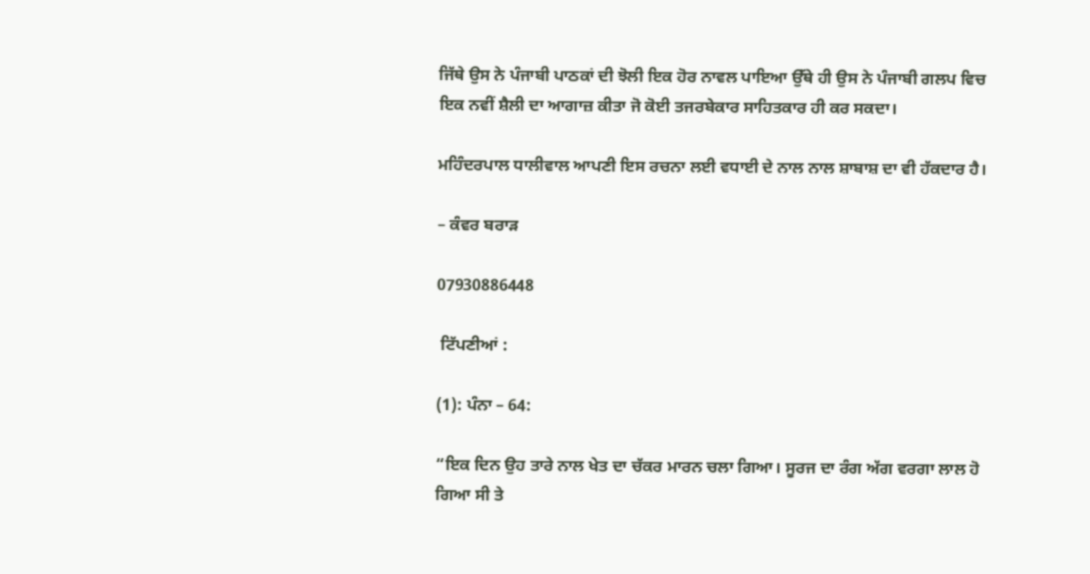ਜਿੱਥੇ ਉਸ ਨੇ ਪੰਜਾਬੀ ਪਾਠਕਾਂ ਦੀ ਝੋਲੀ ਇਕ ਹੋਰ ਨਾਵਲ ਪਾਇਆ ਉੱਥੇ ਹੀ ਉਸ ਨੇ ਪੰਜਾਬੀ ਗਲਪ ਵਿਚ ਇਕ ਨਵੀਂ ਸ਼ੈਲੀ ਦਾ ਆਗਾਜ਼ ਕੀਤਾ ਜੋ ਕੋਈ ਤਜਰਬੇਕਾਰ ਸਾਹਿਤਕਾਰ ਹੀ ਕਰ ਸਕਦਾ।

ਮਹਿੰਦਰਪਾਲ ਧਾਲੀਵਾਲ ਆਪਣੀ ਇਸ ਰਚਨਾ ਲਈ ਵਧਾਈ ਦੇ ਨਾਲ ਨਾਲ ਸ਼ਾਬਾਸ਼ ਦਾ ਵੀ ਹੱਕਦਾਰ ਹੈ।

– ਕੰਵਰ ਬਰਾੜ

07930886448

 ਟਿੱਪਣੀਆਂ :

(1): ਪੰਨਾ – 64:

“ਇਕ ਦਿਨ ਉਹ ਤਾਰੇ ਨਾਲ ਖੇਤ ਦਾ ਚੱਕਰ ਮਾਰਨ ਚਲਾ ਗਿਆ। ਸੂਰਜ ਦਾ ਰੰਗ ਅੱਗ ਵਰਗਾ ਲਾਲ ਹੋ ਗਿਆ ਸੀ ਤੇ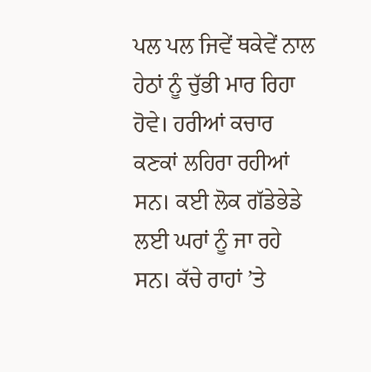ਪਲ ਪਲ ਜਿਵੇਂ ਥਕੇਵੇਂ ਨਾਲ ਹੇਠਾਂ ਨੂੰ ਚੁੱਭੀ ਮਾਰ ਰਿਹਾ ਹੋਵੇ। ਹਰੀਆਂ ਕਚਾਰ ਕਣਕਾਂ ਲਹਿਰਾ ਰਹੀਆਂ ਸਨ। ਕਈ ਲੋਕ ਗੱਡੇਭੇਡੇ ਲਈ ਘਰਾਂ ਨੂੰ ਜਾ ਰਹੇ ਸਨ। ਕੱਚੇ ਰਾਹਾਂ ’ਤੇ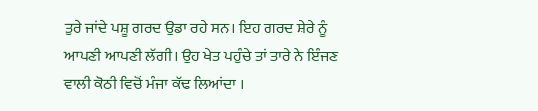ਤੁਰੇ ਜਾਂਦੇ ਪਸ਼ੂ ਗਰਦ ਉਡਾ ਰਹੇ ਸਨ। ਇਹ ਗਰਦ ਸ਼ੇਰੇ ਨੂੰ ਆਪਣੀ ਆਪਣੀ ਲੱਗੀ। ਉਹ ਖੇਤ ਪਹੁੰਚੇ ਤਾਂ ਤਾਰੇ ਨੇ ਇੰਜਣ ਵਾਲੀ ਕੋਠੀ ਵਿਚੋਂ ਮੰਜਾ ਕੱਢ ਲਿਆਂਦਾ ।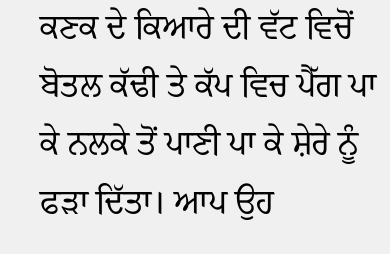ਕਣਕ ਦੇ ਕਿਆਰੇ ਦੀ ਵੱਟ ਵਿਚੋਂ ਬੋਤਲ ਕੱਢੀ ਤੇ ਕੱਪ ਵਿਚ ਪੈੱਗ ਪਾ ਕੇ ਨਲਕੇ ਤੋਂ ਪਾਣੀ ਪਾ ਕੇ ਸ਼ੇਰੇ ਨੂੰ ਫੜਾ ਦਿੱਤਾ। ਆਪ ਉਹ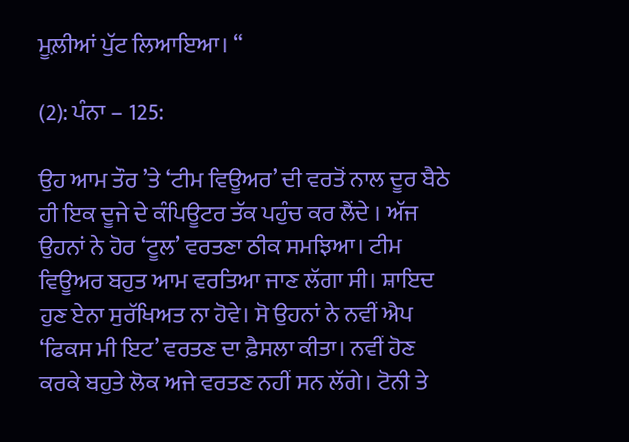ਮੂਲ਼ੀਆਂ ਪੁੱਟ ਲਿਆਇਆ। “

(2): ਪੰਨਾ – 125:

ਉਹ ਆਮ ਤੌਰ ’ਤੇ ‘ਟੀਮ ਵਿਊਅਰ’ ਦੀ ਵਰਤੋਂ ਨਾਲ ਦੂਰ ਬੈਠੇ ਹੀ ਇਕ ਦੂਜੇ ਦੇ ਕੰਪਿਊਟਰ ਤੱਕ ਪਹੁੰਚ ਕਰ ਲੈਂਦੇ । ਅੱਜ ਉਹਨਾਂ ਨੇ ਹੋਰ ‘ਟੂਲ’ ਵਰਤਣਾ ਠੀਕ ਸਮਝਿਆ। ਟੀਮ ਵਿਊਅਰ ਬਹੁਤ ਆਮ ਵਰਤਿਆ ਜਾਣ ਲੱਗਾ ਸੀ। ਸ਼ਾਇਦ ਹੁਣ ਏਨਾ ਸੁਰੱਖਿਅਤ ਨਾ ਹੋਵੇ। ਸੋ ਉਹਨਾਂ ਨੇ ਨਵੀਂ ਐਪ ‘ਫਿਕਸ ਮੀ ਇਟ’ ਵਰਤਣ ਦਾ ਫ਼ੈਸਲਾ ਕੀਤਾ। ਨਵੀਂ ਹੋਣ ਕਰਕੇ ਬਹੁਤੇ ਲੋਕ ਅਜੇ ਵਰਤਣ ਨਹੀਂ ਸਨ ਲੱਗੇ। ਟੋਨੀ ਤੇ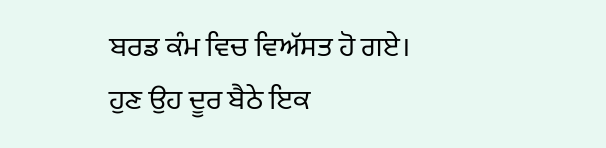ਬਰਡ ਕੰਮ ਵਿਚ ਵਿਅੱਸਤ ਹੋ ਗਏ। ਹੁਣ ਉਹ ਦੂਰ ਬੈਠੇ ਇਕ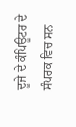ਦੂਜੇ ਦੇ ਕੰਪਿਊਟਰ ਦੇ ਸੰਪਰਕ ਵਿਚ ਸਨ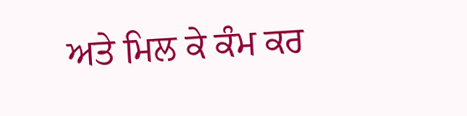ਅਤੇ ਮਿਲ ਕੇ ਕੰਮ ਕਰ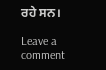ਰਹੇ ਸਨ।

Leave a comment